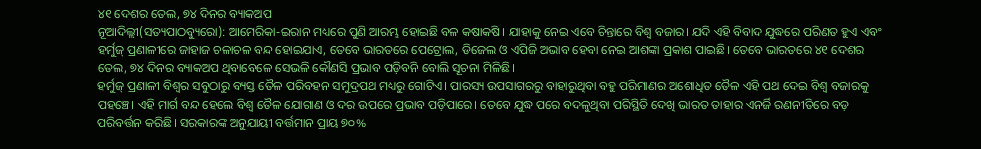୪୧ ଦେଶର ତେଲ, ୭୪ ଦିନର ବ୍ୟାକଅପ
ନୂଆଦିଲ୍ଲୀ(ସତ୍ୟପାଠବ୍ୟୁରୋ): ଆମେରିକା-ଇରାନ ମଧ୍ୟରେ ପୁଣି ଆରମ୍ଭ ହୋଇଛି ବଳ କଷାକଷି। ଯାହାକୁ ନେଇ ଏବେ ଚିନ୍ତାରେ ବିଶ୍ବ ବଜାର। ଯଦି ଏହି ବିବାଦ ଯୁଦ୍ଧରେ ପରିଣତ ହୁଏ ଏବଂ ହର୍ମୁଜ୍ ପ୍ରଣାଳୀରେ ଜାହାଜ ଚଳାଚଳ ବନ୍ଦ ହୋଇଯାଏ, ତେବେ ଭାରତରେ ପେଟ୍ରୋଲ, ଡିଜେଲ ଓ ଏପିଜି ଅଭାବ ହେବା ନେଇ ଆଶଙ୍କା ପ୍ରକାଶ ପାଇଛି। ତେବେ ଭାରତରେ ୪୧ ଦେଶର ତେଲ, ୭୪ ଦିନର ବ୍ୟାକଅପ ଥିବାବେଳେ ସେଭଳି କୌଣସି ପ୍ରଭାବ ପଡ଼ିବନି ବୋଲି ସୂଚନା ମିଳିଛି।
ହର୍ମୁଜ୍ ପ୍ରଣାଳୀ ବିଶ୍ୱର ସବୁଠାରୁ ବ୍ୟସ୍ତ ତୈଳ ପରିବହନ ସମୁଦ୍ରପଥ ମଧ୍ୟରୁ ଗୋଟିଏ। ପାରସ୍ୟ ଉପସାଗରରୁ ବାହାରୁଥିବା ବହୁ ପରିମାଣର ଅଶୋଧିତ ତୈଳ ଏହି ପଥ ଦେଇ ବିଶ୍ୱ ବଜାରକୁ ପହଞ୍ଚେ। ଏହି ମାର୍ଗ ବନ୍ଦ ହେଲେ ବିଶ୍ୱ ତୈଳ ଯୋଗାଣ ଓ ଦର ଉପରେ ପ୍ରଭାବ ପଡ଼ିପାରେ। ତେବେ ଯୁଦ୍ଧ ପରେ ବଦଳୁଥିବା ପରିସ୍ଥିତି ଦେଖି ଭାରତ ତାହାର ଏନର୍ଜି ରଣନୀତିରେ ବଡ଼ ପରିବର୍ତ୍ତନ କରିଛି। ସରକାରଙ୍କ ଅନୁଯାୟୀ ବର୍ତ୍ତମାନ ପ୍ରାୟ ୭୦%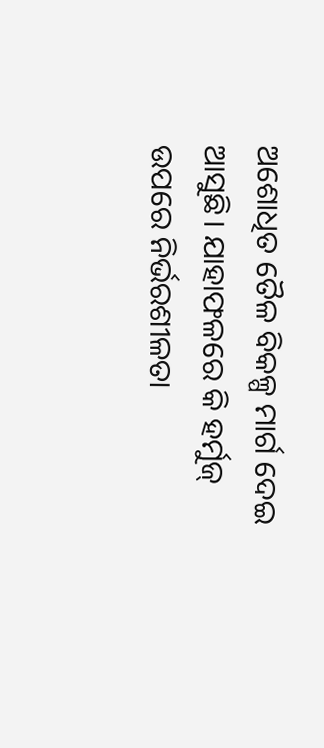ଅଶୋଧିତ ତୈଳ ବିକଳ୍ପ ମାର୍ଗ ଦେଇ ଆସୁଛି। ଯାହାଫଳରେ କି ହର୍ମୁଜ୍ ଉପରେ ନିର୍ଭରଶୀଳତା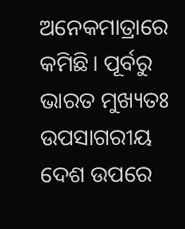ଅନେକମାତ୍ରାରେ କମିଛି। ପୂର୍ବରୁ ଭାରତ ମୁଖ୍ୟତଃ ଉପସାଗରୀୟ ଦେଶ ଉପରେ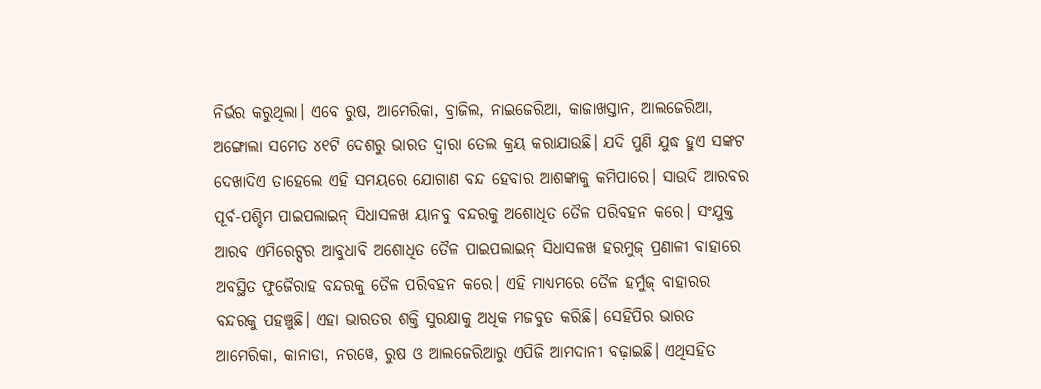ନିର୍ଭର କରୁଥିଲା। ଏବେ ରୁଷ, ଆମେରିକା, ବ୍ରାଜିଲ, ନାଇଜେରିଆ, କାଜାଖସ୍ତାନ, ଆଲଜେରିଆ, ଅଙ୍ଗୋଲା ସମେତ ୪୧ଟି ଦେଶରୁ ଭାରତ ଦ୍ବାରା ତେଲ କ୍ରୟ କରାଯାଉଛି। ଯଦି ପୁଣି ଯୁଦ୍ଧ ହୁଏ ସଙ୍କଟ ଦେଖାଦିଏ ତାହେଲେ ଏହି ସମୟରେ ଯୋଗାଣ ବନ୍ଦ ହେବାର ଆଶଙ୍କାକୁ କମିପାରେ। ସାଉଦି ଆରବର ପୂର୍ବ-ପଶ୍ଚିମ ପାଇପଲାଇନ୍ ସିଧାସଳଖ ୟାନବୁ ବନ୍ଦରକୁ ଅଶୋଧିତ ତୈଳ ପରିବହନ କରେ। ସଂଯୁକ୍ତ ଆରବ ଏମିରେଟ୍ସର ଆବୁଧାବି ଅଶୋଧିତ ତୈଳ ପାଇପଲାଇନ୍ ସିଧାସଳଖ ହରମୁଜ୍ ପ୍ରଣାଳୀ ବାହାରେ ଅବସ୍ଥିତ ଫୁଜୈରାହ ବନ୍ଦରକୁ ତୈଳ ପରିବହନ କରେ। ଏହି ମାଧ୍ୟମରେ ତୈଳ ହର୍ମୁଜ୍ ବାହାରର ବନ୍ଦରକୁ ପହଞ୍ଚୁଛି। ଏହା ଭାରତର ଶକ୍ତି ସୁରକ୍ଷାକୁ ଅଧିକ ମଜବୁତ କରିଛି। ସେହିପିର ଭାରତ ଆମେରିକା, କାନାଡା, ନରୱେ, ରୁଷ ଓ ଆଲଜେରିଆରୁ ଏପିଜି ଆମଦାନୀ ବଢ଼ାଇଛି। ଏଥିସହିତ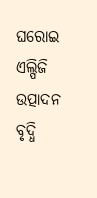ଘରୋଇ ଏଲ୍ପିଜି ଉତ୍ପାଦନ ବୃଦ୍ଧି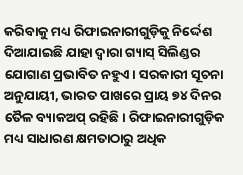କରିବାକୁ ମଧ୍ୟ ରିଫାଇନାରୀଗୁଡ଼ିକୁ ନିର୍ଦ୍ଦେଶ ଦିଆଯାଇଛି ଯାହା ଦ୍ୱାରା ଗ୍ୟାସ୍ ସିଲିଣ୍ଡର ଯୋଗାଣ ପ୍ରଭାବିତ ନହୁଏ। ସରକାରୀ ସୂଚନା ଅନୁଯାୟୀ, ଭାରତ ପାଖରେ ପ୍ରାୟ ୭୪ ଦିନର ତୈଳ ବ୍ୟାକଅପ୍ ରହିଛି। ରିଫାଇନାରୀଗୁଡ଼ିକ ମଧ୍ୟ ସାଧାରଣ କ୍ଷମତାଠାରୁ ଅଧିକ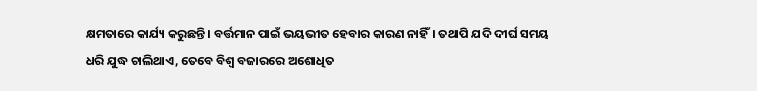କ୍ଷମତାରେ କାର୍ଯ୍ୟ କରୁଛନ୍ତି। ବର୍ତ୍ତମାନ ପାଇଁ ଭୟଭୀତ ହେବାର କାରଣ ନାହିଁ। ତଥାପି ଯଦି ଦୀର୍ଘ ସମୟ ଧରି ଯୁଦ୍ଧ ଚାଲିଥାଏ, ତେବେ ବିଶ୍ୱ ବଜାରରେ ଅଶୋଧିତ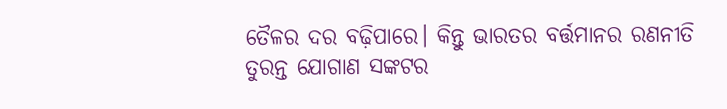ତୈଳର ଦର ବଢ଼ିପାରେ। କିନ୍ତୁ ଭାରତର ବର୍ତ୍ତମାନର ରଣନୀତି ତୁରନ୍ତ ଯୋଗାଣ ସଙ୍କଟର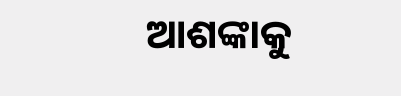ଆଶଙ୍କାକୁ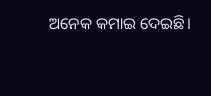ଅନେକ କମାଇ ଦେଇଛି।